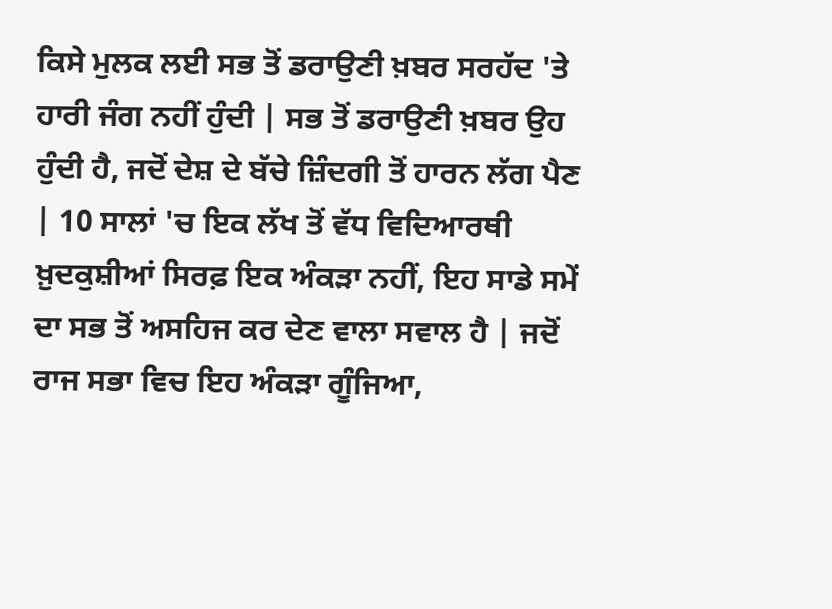ਕਿਸੇ ਮੁਲਕ ਲਈ ਸਭ ਤੋਂ ਡਰਾਉਣੀ ਖ਼ਬਰ ਸਰਹੱਦ 'ਤੇ ਹਾਰੀ ਜੰਗ ਨਹੀਂ ਹੁੰਦੀ | ਸਭ ਤੋਂ ਡਰਾਉਣੀ ਖ਼ਬਰ ਉਹ ਹੁੰਦੀ ਹੈ, ਜਦੋਂ ਦੇਸ਼ ਦੇ ਬੱਚੇ ਜ਼ਿੰਦਗੀ ਤੋਂ ਹਾਰਨ ਲੱਗ ਪੈਣ | 10 ਸਾਲਾਂ 'ਚ ਇਕ ਲੱਖ ਤੋਂ ਵੱਧ ਵਿਦਿਆਰਥੀ ਖ਼ੁਦਕੁਸ਼ੀਆਂ ਸਿਰਫ਼ ਇਕ ਅੰਕੜਾ ਨਹੀਂ, ਇਹ ਸਾਡੇ ਸਮੇਂ ਦਾ ਸਭ ਤੋਂ ਅਸਹਿਜ ਕਰ ਦੇਣ ਵਾਲਾ ਸਵਾਲ ਹੈ | ਜਦੋਂ ਰਾਜ ਸਭਾ ਵਿਚ ਇਹ ਅੰਕੜਾ ਗੂੰਜਿਆ,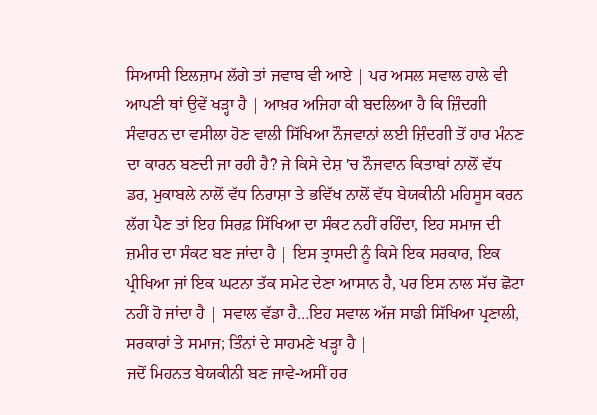ਸਿਆਸੀ ਇਲਜ਼ਾਮ ਲੱਗੇ ਤਾਂ ਜਵਾਬ ਵੀ ਆਏ | ਪਰ ਅਸਲ ਸਵਾਲ ਹਾਲੇ ਵੀ ਆਪਣੀ ਥਾਂ ਉਵੇਂ ਖੜ੍ਹਾ ਹੈ | ਆਖ਼ਰ ਅਜਿਹਾ ਕੀ ਬਦਲਿਆ ਹੈ ਕਿ ਜ਼ਿੰਦਗੀ ਸੰਵਾਰਨ ਦਾ ਵਸੀਲਾ ਹੋਣ ਵਾਲੀ ਸਿੱਖਿਆ ਨੌਜਵਾਨਾਂ ਲਈ ਜ਼ਿੰਦਗੀ ਤੋਂ ਹਾਰ ਮੰਨਣ ਦਾ ਕਾਰਨ ਬਣਦੀ ਜਾ ਰਹੀ ਹੈ? ਜੇ ਕਿਸੇ ਦੇਸ਼ 'ਚ ਨੌਜਵਾਨ ਕਿਤਾਬਾਂ ਨਾਲੋਂ ਵੱਧ ਡਰ, ਮੁਕਾਬਲੇ ਨਾਲੋਂ ਵੱਧ ਨਿਰਾਸ਼ਾ ਤੇ ਭਵਿੱਖ ਨਾਲੋਂ ਵੱਧ ਬੇਯਕੀਨੀ ਮਹਿਸੂਸ ਕਰਨ ਲੱਗ ਪੈਣ ਤਾਂ ਇਹ ਸਿਰਫ਼ ਸਿੱਖਿਆ ਦਾ ਸੰਕਟ ਨਹੀਂ ਰਹਿੰਦਾ, ਇਹ ਸਮਾਜ ਦੀ ਜ਼ਮੀਰ ਦਾ ਸੰਕਟ ਬਣ ਜਾਂਦਾ ਹੈ | ਇਸ ਤ੍ਰਾਸਦੀ ਨੂੰ ਕਿਸੇ ਇਕ ਸਰਕਾਰ, ਇਕ ਪ੍ਰੀਖਿਆ ਜਾਂ ਇਕ ਘਟਨਾ ਤੱਕ ਸਮੇਟ ਦੇਣਾ ਆਸਾਨ ਹੈ, ਪਰ ਇਸ ਨਾਲ ਸੱਚ ਛੋਟਾ ਨਹੀਂ ਹੋ ਜਾਂਦਾ ਹੈ | ਸਵਾਲ ਵੱਡਾ ਹੈ…ਇਹ ਸਵਾਲ ਅੱਜ ਸਾਡੀ ਸਿੱਖਿਆ ਪ੍ਰਣਾਲੀ, ਸਰਕਾਰਾਂ ਤੇ ਸਮਾਜ; ਤਿੰਨਾਂ ਦੇ ਸਾਹਮਣੇ ਖੜ੍ਹਾ ਹੈ |
ਜਦੋਂ ਮਿਹਨਤ ਬੇਯਕੀਨੀ ਬਣ ਜਾਵੇ-ਅਸੀਂ ਹਰ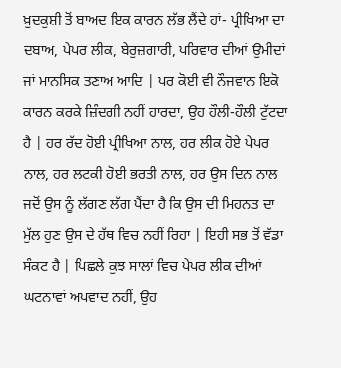ਖ਼ੁਦਕੁਸ਼ੀ ਤੋਂ ਬਾਅਦ ਇਕ ਕਾਰਨ ਲੱਭ ਲੈਂਦੇ ਹਾਂ- ਪ੍ਰੀਖਿਆ ਦਾ ਦਬਾਅ, ਪੇਪਰ ਲੀਕ, ਬੇਰੁਜ਼ਗਾਰੀ, ਪਰਿਵਾਰ ਦੀਆਂ ਉਮੀਦਾਂ ਜਾਂ ਮਾਨਸਿਕ ਤਣਾਅ ਆਦਿ | ਪਰ ਕੋਈ ਵੀ ਨੌਜਵਾਨ ਇਕੋ ਕਾਰਨ ਕਰਕੇ ਜ਼ਿੰਦਗੀ ਨਹੀਂ ਹਾਰਦਾ, ਉਹ ਹੌਲੀ-ਹੌਲੀ ਟੁੱਟਦਾ ਹੈ | ਹਰ ਰੱਦ ਹੋਈ ਪ੍ਰੀਖਿਆ ਨਾਲ, ਹਰ ਲੀਕ ਹੋਏ ਪੇਪਰ ਨਾਲ, ਹਰ ਲਟਕੀ ਹੋਈ ਭਰਤੀ ਨਾਲ, ਹਰ ਉਸ ਦਿਨ ਨਾਲ ਜਦੋਂ ਉਸ ਨੂੰ ਲੱਗਣ ਲੱਗ ਪੈਂਦਾ ਹੈ ਕਿ ਉਸ ਦੀ ਮਿਹਨਤ ਦਾ ਮੁੱਲ ਹੁਣ ਉਸ ਦੇ ਹੱਥ ਵਿਚ ਨਹੀਂ ਰਿਹਾ | ਇਹੀ ਸਭ ਤੋਂ ਵੱਡਾ ਸੰਕਟ ਹੈ | ਪਿਛਲੇ ਕੁਝ ਸਾਲਾਂ ਵਿਚ ਪੇਪਰ ਲੀਕ ਦੀਆਂ ਘਟਨਾਵਾਂ ਅਪਵਾਦ ਨਹੀਂ, ਉਹ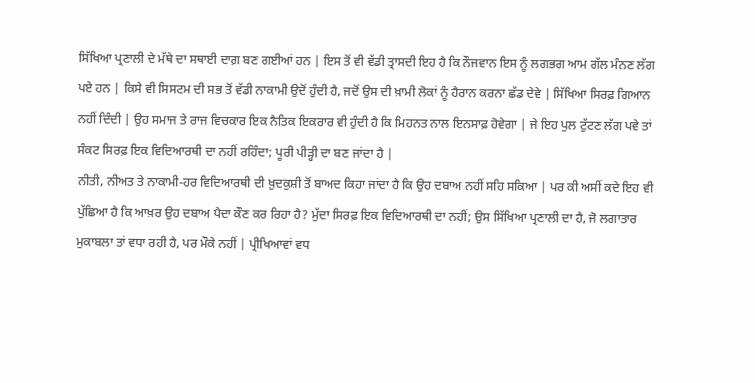ਸਿੱਖਿਆ ਪ੍ਰਣਾਲੀ ਦੇ ਮੱਥੇ ਦਾ ਸਥਾਈ ਦਾਗ਼ ਬਣ ਗਈਆਂ ਹਨ | ਇਸ ਤੋਂ ਵੀ ਵੱਡੀ ਤ੍ਰਾਸਦੀ ਇਹ ਹੈ ਕਿ ਨੌਜਵਾਨ ਇਸ ਨੂੰ ਲਗਭਗ ਆਮ ਗੱਲ ਮੰਨਣ ਲੱਗ ਪਏ ਹਨ | ਕਿਸੇ ਵੀ ਸਿਸਟਮ ਦੀ ਸਭ ਤੋਂ ਵੱਡੀ ਨਾਕਾਮੀ ਉਦੋਂ ਹੁੰਦੀ ਹੈ, ਜਦੋਂ ਉਸ ਦੀ ਖ਼ਾਮੀ ਲੋਕਾਂ ਨੂੰ ਹੈਰਾਨ ਕਰਨਾ ਛੱਡ ਦੇਵੇ | ਸਿੱਖਿਆ ਸਿਰਫ਼ ਗਿਆਨ ਨਹੀਂ ਦਿੰਦੀ | ਉਹ ਸਮਾਜ ਤੇ ਰਾਜ ਵਿਚਕਾਰ ਇਕ ਨੈਤਿਕ ਇਕਰਾਰ ਵੀ ਹੁੰਦੀ ਹੈ ਕਿ ਮਿਹਨਤ ਨਾਲ ਇਨਸਾਫ਼ ਹੋਵੇਗਾ | ਜੇ ਇਹ ਪੁਲ ਟੁੱਟਣ ਲੱਗ ਪਵੇ ਤਾਂ ਸੰਕਟ ਸਿਰਫ਼ ਇਕ ਵਿਦਿਆਰਥੀ ਦਾ ਨਹੀਂ ਰਹਿੰਦਾ; ਪੂਰੀ ਪੀੜ੍ਹੀ ਦਾ ਬਣ ਜਾਂਦਾ ਹੈ |
ਨੀਤੀ, ਨੀਅਤ ਤੇ ਨਾਕਾਮੀ-ਹਰ ਵਿਦਿਆਰਥੀ ਦੀ ਖ਼ੁਦਕੁਸ਼ੀ ਤੋਂ ਬਾਅਦ ਕਿਹਾ ਜਾਂਦਾ ਹੈ ਕਿ ਉਹ ਦਬਾਅ ਨਹੀਂ ਸਹਿ ਸਕਿਆ | ਪਰ ਕੀ ਅਸੀਂ ਕਦੇ ਇਹ ਵੀ ਪੁੱਛਿਆ ਹੈ ਕਿ ਆਖ਼ਰ ਉਹ ਦਬਾਅ ਪੈਦਾ ਕੌਣ ਕਰ ਰਿਹਾ ਹੈ? ਮੁੱਦਾ ਸਿਰਫ਼ ਇਕ ਵਿਦਿਆਰਥੀ ਦਾ ਨਹੀਂ; ਉਸ ਸਿੱਖਿਆ ਪ੍ਰਣਾਲੀ ਦਾ ਹੈ, ਜੋ ਲਗਾਤਾਰ ਮੁਕਾਬਲਾ ਤਾਂ ਵਧਾ ਰਹੀ ਹੈ, ਪਰ ਮੌਕੇ ਨਹੀਂ | ਪ੍ਰੀਖਿਆਵਾਂ ਵਧ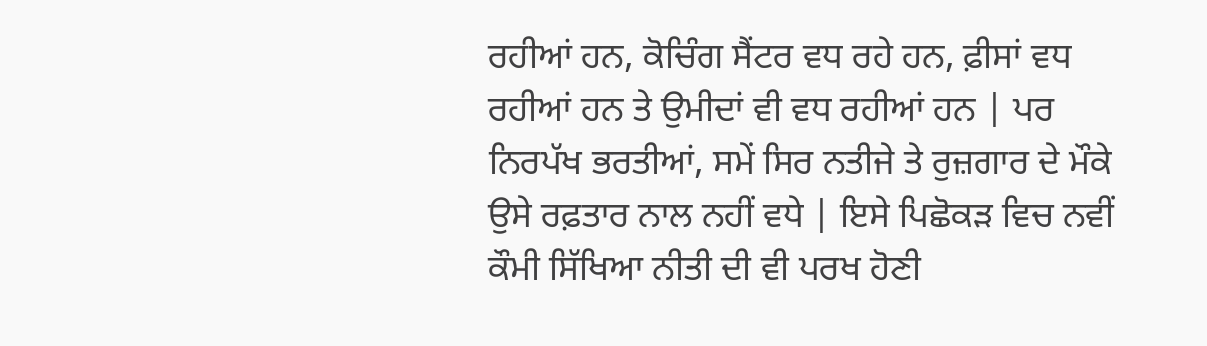ਰਹੀਆਂ ਹਨ, ਕੋਚਿੰਗ ਸੈਂਟਰ ਵਧ ਰਹੇ ਹਨ, ਫ਼ੀਸਾਂ ਵਧ ਰਹੀਆਂ ਹਨ ਤੇ ਉਮੀਦਾਂ ਵੀ ਵਧ ਰਹੀਆਂ ਹਨ | ਪਰ ਨਿਰਪੱਖ ਭਰਤੀਆਂ, ਸਮੇਂ ਸਿਰ ਨਤੀਜੇ ਤੇ ਰੁਜ਼ਗਾਰ ਦੇ ਮੌਕੇ ਉਸੇ ਰਫ਼ਤਾਰ ਨਾਲ ਨਹੀਂ ਵਧੇ | ਇਸੇ ਪਿਛੋਕੜ ਵਿਚ ਨਵੀਂ ਕੌਮੀ ਸਿੱਖਿਆ ਨੀਤੀ ਦੀ ਵੀ ਪਰਖ ਹੋਣੀ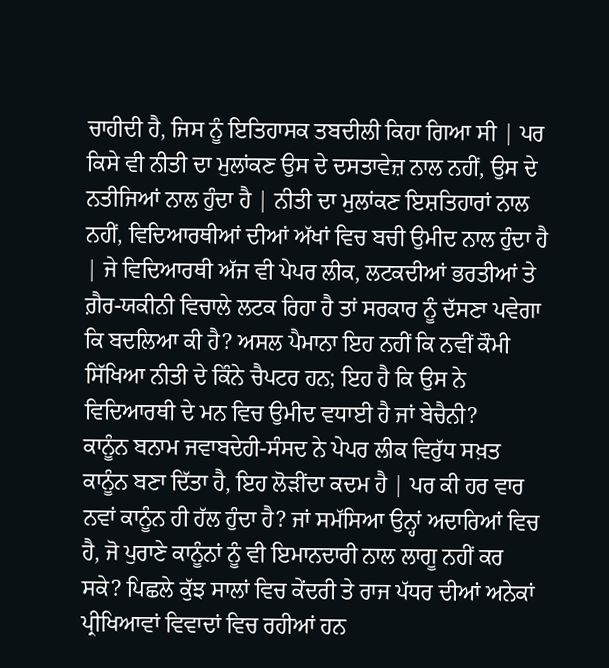ਚਾਹੀਦੀ ਹੈ, ਜਿਸ ਨੂੰ ਇਤਿਹਾਸਕ ਤਬਦੀਲੀ ਕਿਹਾ ਗਿਆ ਸੀ | ਪਰ ਕਿਸੇ ਵੀ ਨੀਤੀ ਦਾ ਮੁਲਾਂਕਣ ਉਸ ਦੇ ਦਸਤਾਵੇਜ਼ ਨਾਲ ਨਹੀਂ, ਉਸ ਦੇ ਨਤੀਜਿਆਂ ਨਾਲ ਹੁੰਦਾ ਹੈ | ਨੀਤੀ ਦਾ ਮੁਲਾਂਕਣ ਇਸ਼ਤਿਹਾਰਾਂ ਨਾਲ ਨਹੀਂ, ਵਿਦਿਆਰਥੀਆਂ ਦੀਆਂ ਅੱਖਾਂ ਵਿਚ ਬਚੀ ਉਮੀਦ ਨਾਲ ਹੁੰਦਾ ਹੈ | ਜੇ ਵਿਦਿਆਰਥੀ ਅੱਜ ਵੀ ਪੇਪਰ ਲੀਕ, ਲਟਕਦੀਆਂ ਭਰਤੀਆਂ ਤੇ ਗ਼ੈਰ-ਯਕੀਨੀ ਵਿਚਾਲੇ ਲਟਕ ਰਿਹਾ ਹੈ ਤਾਂ ਸਰਕਾਰ ਨੂੰ ਦੱਸਣਾ ਪਵੇਗਾ ਕਿ ਬਦਲਿਆ ਕੀ ਹੈ? ਅਸਲ ਪੈਮਾਨਾ ਇਹ ਨਹੀਂ ਕਿ ਨਵੀਂ ਕੌਮੀ ਸਿੱਖਿਆ ਨੀਤੀ ਦੇ ਕਿੰਨੇ ਚੈਪਟਰ ਹਨ; ਇਹ ਹੈ ਕਿ ਉਸ ਨੇ ਵਿਦਿਆਰਥੀ ਦੇ ਮਨ ਵਿਚ ਉਮੀਦ ਵਧਾਈ ਹੈ ਜਾਂ ਬੇਚੈਨੀ?
ਕਾਨੂੰਨ ਬਨਾਮ ਜਵਾਬਦੇਹੀ-ਸੰਸਦ ਨੇ ਪੇਪਰ ਲੀਕ ਵਿਰੁੱਧ ਸਖ਼ਤ ਕਾਨੂੰਨ ਬਣਾ ਦਿੱਤਾ ਹੈ, ਇਹ ਲੋੜੀਂਦਾ ਕਦਮ ਹੈ | ਪਰ ਕੀ ਹਰ ਵਾਰ ਨਵਾਂ ਕਾਨੂੰਨ ਹੀ ਹੱਲ ਹੁੰਦਾ ਹੈ? ਜਾਂ ਸਮੱਸਿਆ ਉਨ੍ਹਾਂ ਅਦਾਰਿਆਂ ਵਿਚ ਹੈ, ਜੋ ਪੁਰਾਣੇ ਕਾਨੂੰਨਾਂ ਨੂੰ ਵੀ ਇਮਾਨਦਾਰੀ ਨਾਲ ਲਾਗੂ ਨਹੀਂ ਕਰ ਸਕੇ? ਪਿਛਲੇ ਕੁੱਝ ਸਾਲਾਂ ਵਿਚ ਕੇਂਦਰੀ ਤੇ ਰਾਜ ਪੱਧਰ ਦੀਆਂ ਅਨੇਕਾਂ ਪ੍ਰੀਖਿਆਵਾਂ ਵਿਵਾਦਾਂ ਵਿਚ ਰਹੀਆਂ ਹਨ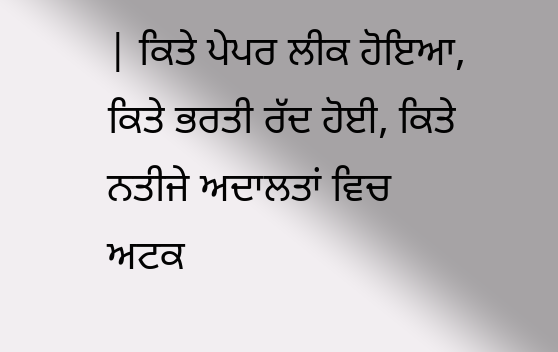| ਕਿਤੇ ਪੇਪਰ ਲੀਕ ਹੋਇਆ, ਕਿਤੇ ਭਰਤੀ ਰੱਦ ਹੋਈ, ਕਿਤੇ ਨਤੀਜੇ ਅਦਾਲਤਾਂ ਵਿਚ ਅਟਕ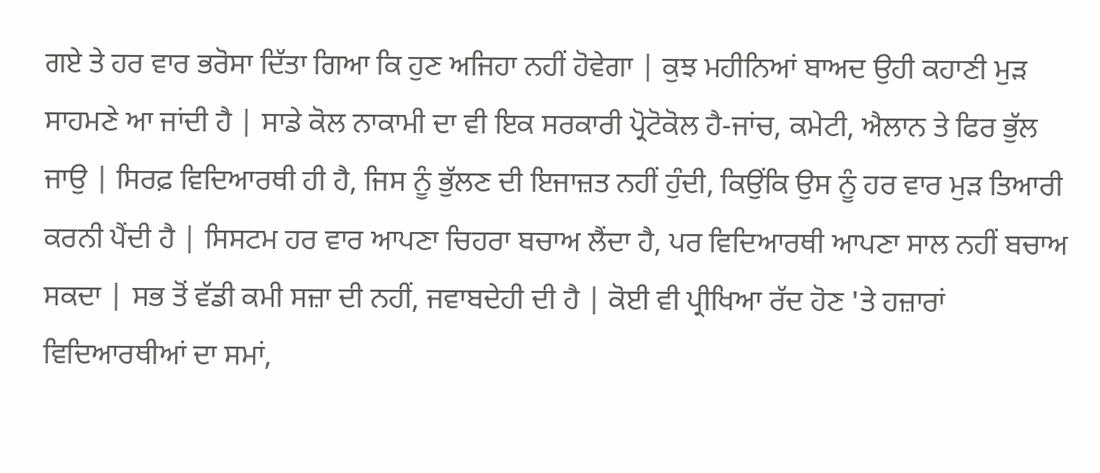ਗਏ ਤੇ ਹਰ ਵਾਰ ਭਰੋਸਾ ਦਿੱਤਾ ਗਿਆ ਕਿ ਹੁਣ ਅਜਿਹਾ ਨਹੀਂ ਹੋਵੇਗਾ | ਕੁਝ ਮਹੀਨਿਆਂ ਬਾਅਦ ਉਹੀ ਕਹਾਣੀ ਮੁੜ ਸਾਹਮਣੇ ਆ ਜਾਂਦੀ ਹੈ | ਸਾਡੇ ਕੋਲ ਨਾਕਾਮੀ ਦਾ ਵੀ ਇਕ ਸਰਕਾਰੀ ਪ੍ਰੋਟੋਕੋਲ ਹੈ-ਜਾਂਚ, ਕਮੇਟੀ, ਐਲਾਨ ਤੇ ਫਿਰ ਭੁੱਲ ਜਾਉ | ਸਿਰਫ਼ ਵਿਦਿਆਰਥੀ ਹੀ ਹੈ, ਜਿਸ ਨੂੰ ਭੁੱਲਣ ਦੀ ਇਜਾਜ਼ਤ ਨਹੀਂ ਹੁੰਦੀ, ਕਿਉਂਕਿ ਉਸ ਨੂੰ ਹਰ ਵਾਰ ਮੁੜ ਤਿਆਰੀ ਕਰਨੀ ਪੈਂਦੀ ਹੈ | ਸਿਸਟਮ ਹਰ ਵਾਰ ਆਪਣਾ ਚਿਹਰਾ ਬਚਾਅ ਲੈਂਦਾ ਹੈ, ਪਰ ਵਿਦਿਆਰਥੀ ਆਪਣਾ ਸਾਲ ਨਹੀਂ ਬਚਾਅ ਸਕਦਾ | ਸਭ ਤੋਂ ਵੱਡੀ ਕਮੀ ਸਜ਼ਾ ਦੀ ਨਹੀਂ, ਜਵਾਬਦੇਹੀ ਦੀ ਹੈ | ਕੋਈ ਵੀ ਪ੍ਰੀਖਿਆ ਰੱਦ ਹੋਣ 'ਤੇ ਹਜ਼ਾਰਾਂ ਵਿਦਿਆਰਥੀਆਂ ਦਾ ਸਮਾਂ,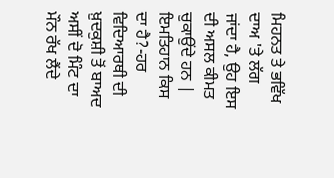ਮਿਹਨਤ ਤੇ ਭਵਿੱਖ ਦਾਅ 'ਤੇ ਲੱਗ ਜਾਂਦਾ ਹੈ, ਉਹ ਇਸ ਦੀ ਅਸਲ ਕੀਮਤ ਚੁਕਾਉਂਦੇ ਹਨ |
ਇਮਤਿਹਾਨ ਕਿਸ ਦਾ ਹੈ?-ਹਰ ਵਿਦਿਆਰਥੀ ਦੀ ਖ਼ੁਦਕੁਸ਼ੀ ਤੋਂ ਬਾਅਦ ਅਸੀਂ ਦੋ ਮਿੰਟ ਦਾ ਮੌਨ ਰੱਖ ਲੈਂਦੇ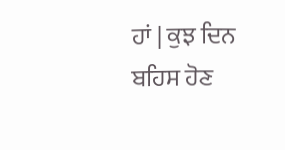ਹਾਂ | ਕੁਝ ਦਿਨ ਬਹਿਸ ਹੋਣ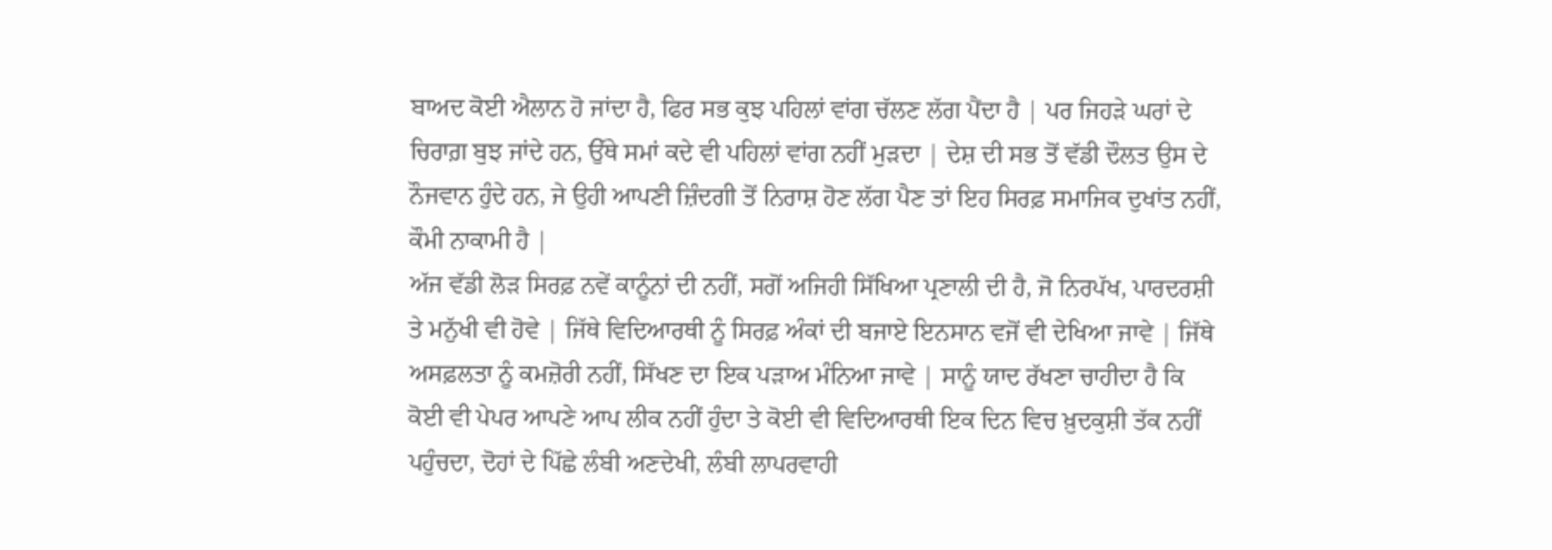ਬਾਅਦ ਕੋਈ ਐਲਾਨ ਹੋ ਜਾਂਦਾ ਹੈ, ਫਿਰ ਸਭ ਕੁਝ ਪਹਿਲਾਂ ਵਾਂਗ ਚੱਲਣ ਲੱਗ ਪੈਂਦਾ ਹੈ | ਪਰ ਜਿਹੜੇ ਘਰਾਂ ਦੇ ਚਿਰਾਗ਼ ਬੁਝ ਜਾਂਦੇ ਹਨ, ਉੱਥੇ ਸਮਾਂ ਕਦੇ ਵੀ ਪਹਿਲਾਂ ਵਾਂਗ ਨਹੀਂ ਮੁੜਦਾ | ਦੇਸ਼ ਦੀ ਸਭ ਤੋਂ ਵੱਡੀ ਦੌਲਤ ਉਸ ਦੇ ਨੌਜਵਾਨ ਹੁੰਦੇ ਹਨ, ਜੇ ਉਹੀ ਆਪਣੀ ਜ਼ਿੰਦਗੀ ਤੋਂ ਨਿਰਾਸ਼ ਹੋਣ ਲੱਗ ਪੈਣ ਤਾਂ ਇਹ ਸਿਰਫ਼ ਸਮਾਜਿਕ ਦੁਖਾਂਤ ਨਹੀਂ, ਕੌਮੀ ਨਾਕਾਮੀ ਹੈ |
ਅੱਜ ਵੱਡੀ ਲੋੜ ਸਿਰਫ਼ ਨਵੇਂ ਕਾਨੂੰਨਾਂ ਦੀ ਨਹੀਂ, ਸਗੋਂ ਅਜਿਹੀ ਸਿੱਖਿਆ ਪ੍ਰਣਾਲੀ ਦੀ ਹੈ, ਜੋ ਨਿਰਪੱਖ, ਪਾਰਦਰਸ਼ੀ ਤੇ ਮਨੁੱਖੀ ਵੀ ਹੋਵੇ | ਜਿੱਥੇ ਵਿਦਿਆਰਥੀ ਨੂੰ ਸਿਰਫ਼ ਅੰਕਾਂ ਦੀ ਬਜਾਏ ਇਨਸਾਨ ਵਜੋਂ ਵੀ ਦੇਖਿਆ ਜਾਵੇ | ਜਿੱਥੇ ਅਸਫ਼ਲਤਾ ਨੂੰ ਕਮਜ਼ੋਰੀ ਨਹੀਂ, ਸਿੱਖਣ ਦਾ ਇਕ ਪੜਾਅ ਮੰਨਿਆ ਜਾਵੇ | ਸਾਨੂੰ ਯਾਦ ਰੱਖਣਾ ਚਾਹੀਦਾ ਹੈ ਕਿ ਕੋਈ ਵੀ ਪੇਪਰ ਆਪਣੇ ਆਪ ਲੀਕ ਨਹੀਂ ਹੁੰਦਾ ਤੇ ਕੋਈ ਵੀ ਵਿਦਿਆਰਥੀ ਇਕ ਦਿਨ ਵਿਚ ਖ਼ੁਦਕੁਸ਼ੀ ਤੱਕ ਨਹੀਂ ਪਹੁੰਚਦਾ, ਦੋਹਾਂ ਦੇ ਪਿੱਛੇ ਲੰਬੀ ਅਣਦੇਖੀ, ਲੰਬੀ ਲਾਪਰਵਾਹੀ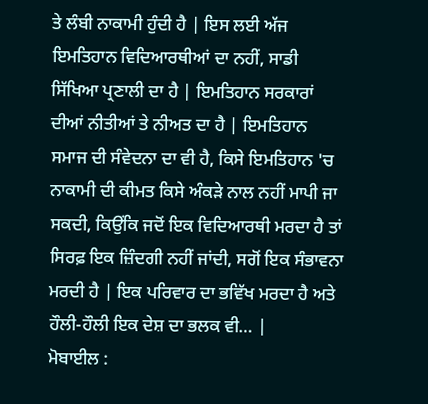ਤੇ ਲੰਬੀ ਨਾਕਾਮੀ ਹੁੰਦੀ ਹੈ | ਇਸ ਲਈ ਅੱਜ ਇਮਤਿਹਾਨ ਵਿਦਿਆਰਥੀਆਂ ਦਾ ਨਹੀਂ, ਸਾਡੀ ਸਿੱਖਿਆ ਪ੍ਰਣਾਲੀ ਦਾ ਹੈ | ਇਮਤਿਹਾਨ ਸਰਕਾਰਾਂ ਦੀਆਂ ਨੀਤੀਆਂ ਤੇ ਨੀਅਤ ਦਾ ਹੈ | ਇਮਤਿਹਾਨ ਸਮਾਜ ਦੀ ਸੰਵੇਦਨਾ ਦਾ ਵੀ ਹੈ, ਕਿਸੇ ਇਮਤਿਹਾਨ 'ਚ ਨਾਕਾਮੀ ਦੀ ਕੀਮਤ ਕਿਸੇ ਅੰਕੜੇ ਨਾਲ ਨਹੀਂ ਮਾਪੀ ਜਾ ਸਕਦੀ, ਕਿਉਂਕਿ ਜਦੋਂ ਇਕ ਵਿਦਿਆਰਥੀ ਮਰਦਾ ਹੈ ਤਾਂ ਸਿਰਫ਼ ਇਕ ਜ਼ਿੰਦਗੀ ਨਹੀਂ ਜਾਂਦੀ, ਸਗੋਂ ਇਕ ਸੰਭਾਵਨਾ ਮਰਦੀ ਹੈ | ਇਕ ਪਰਿਵਾਰ ਦਾ ਭਵਿੱਖ ਮਰਦਾ ਹੈ ਅਤੇ ਹੌਲੀ-ਹੌਲੀ ਇਕ ਦੇਸ਼ ਦਾ ਭਲਕ ਵੀ… |
ਮੋਬਾਈਲ :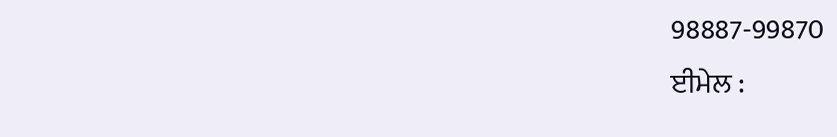98887-99870
ਈਮੇਲ :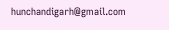hunchandigarh@gmail.com